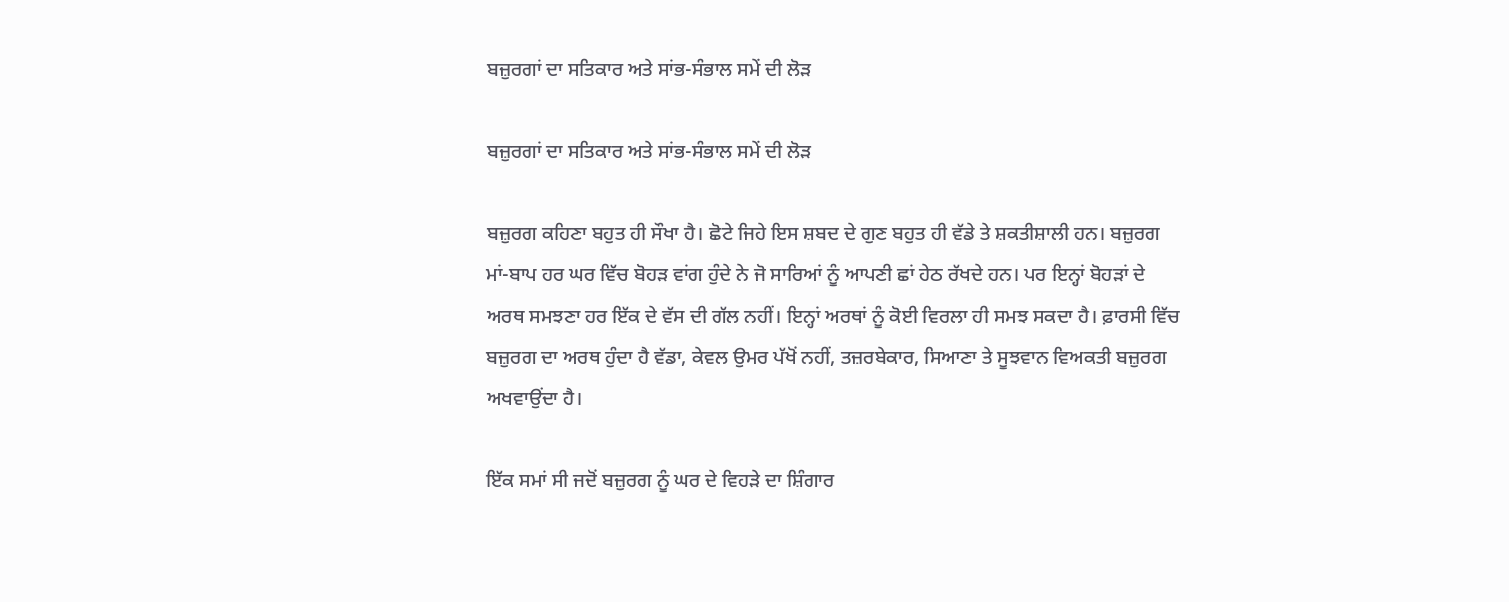ਬਜ਼ੁਰਗਾਂ ਦਾ ਸਤਿਕਾਰ ਅਤੇ ਸਾਂਭ-ਸੰਭਾਲ ਸਮੇਂ ਦੀ ਲੋੜ

ਬਜ਼ੁਰਗਾਂ ਦਾ ਸਤਿਕਾਰ ਅਤੇ ਸਾਂਭ-ਸੰਭਾਲ ਸਮੇਂ ਦੀ ਲੋੜ

ਬਜ਼ੁਰਗ ਕਹਿਣਾ ਬਹੁਤ ਹੀ ਸੌਖਾ ਹੈ। ਛੋਟੇ ਜਿਹੇ ਇਸ ਸ਼ਬਦ ਦੇ ਗੁਣ ਬਹੁਤ ਹੀ ਵੱਡੇ ਤੇ ਸ਼ਕਤੀਸ਼ਾਲੀ ਹਨ। ਬਜ਼ੁਰਗ ਮਾਂ-ਬਾਪ ਹਰ ਘਰ ਵਿੱਚ ਬੋਹੜ ਵਾਂਗ ਹੁੰਦੇ ਨੇ ਜੋ ਸਾਰਿਆਂ ਨੂੰ ਆਪਣੀ ਛਾਂ ਹੇਠ ਰੱਖਦੇ ਹਨ। ਪਰ ਇਨ੍ਹਾਂ ਬੋਹੜਾਂ ਦੇ ਅਰਥ ਸਮਝਣਾ ਹਰ ਇੱਕ ਦੇ ਵੱਸ ਦੀ ਗੱਲ ਨਹੀਂ। ਇਨ੍ਹਾਂ ਅਰਥਾਂ ਨੂੰ ਕੋਈ ਵਿਰਲਾ ਹੀ ਸਮਝ ਸਕਦਾ ਹੈ। ਫ਼ਾਰਸੀ ਵਿੱਚ ਬਜ਼ੁਰਗ ਦਾ ਅਰਥ ਹੁੰਦਾ ਹੈ ਵੱਡਾ, ਕੇਵਲ ਉਮਰ ਪੱਖੋਂ ਨਹੀਂ, ਤਜ਼ਰਬੇਕਾਰ, ਸਿਆਣਾ ਤੇ ਸੂਝਵਾਨ ਵਿਅਕਤੀ ਬਜ਼ੁਰਗ ਅਖਵਾਉਂਦਾ ਹੈ।

ਇੱਕ ਸਮਾਂ ਸੀ ਜਦੋਂ ਬਜ਼ੁਰਗ ਨੂੰ ਘਰ ਦੇ ਵਿਹੜੇ ਦਾ ਸ਼ਿੰਗਾਰ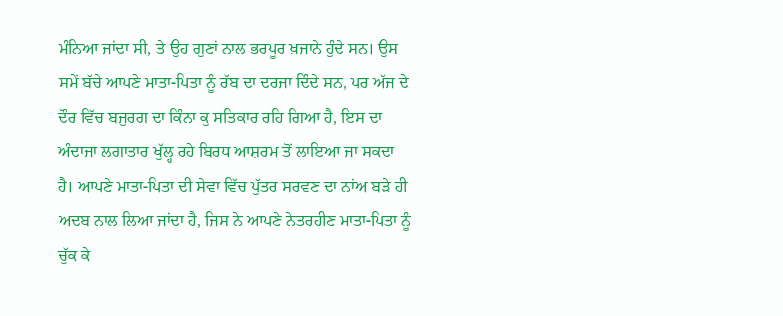ਮੰਨਿਆ ਜਾਂਦਾ ਸੀ, ਤੇ ਉਹ ਗੁਣਾਂ ਨਾਲ ਭਰਪੂਰ ਖ਼ਜਾਨੇ ਹੁੰਦੇ ਸਨ। ਉਸ ਸਮੇਂ ਬੱਚੇ ਆਪਣੇ ਮਾਤਾ-ਪਿਤਾ ਨੂੰ ਰੱਬ ਦਾ ਦਰਜਾ ਦਿੰਦੇ ਸਨ, ਪਰ ਅੱਜ ਦੇ ਦੌਰ ਵਿੱਚ ਬਜੁਰਗ ਦਾ ਕਿੰਨਾ ਕੁ ਸਤਿਕਾਰ ਰਹਿ ਗਿਆ ਹੈ, ਇਸ ਦਾ ਅੰਦਾਜਾ ਲਗਾਤਾਰ ਖੁੱਲ੍ਹ ਰਹੇ ਬਿਰਧ ਆਸ਼ਰਮ ਤੋਂ ਲਾਇਆ ਜਾ ਸਕਦਾ ਹੈ। ਆਪਣੇ ਮਾਤਾ-ਪਿਤਾ ਦੀ ਸੇਵਾ ਵਿੱਚ ਪੁੱਤਰ ਸਰਵਣ ਦਾ ਨਾਂਅ ਬੜੇ ਹੀ ਅਦਬ ਨਾਲ ਲਿਆ ਜਾਂਦਾ ਹੈ, ਜਿਸ ਨੇ ਆਪਣੇ ਨੇਤਰਹੀਣ ਮਾਤਾ-ਪਿਤਾ ਨੂੰ ਚੁੱਕ ਕੇ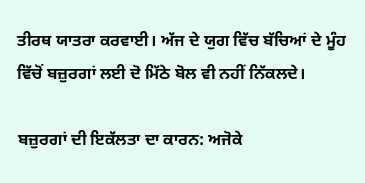ਤੀਰਥ ਯਾਤਰਾ ਕਰਵਾਈ। ਅੱਜ ਦੇ ਯੁਗ ਵਿੱਚ ਬੱਚਿਆਂ ਦੇ ਮੂੰਹ ਵਿੱਚੋਂ ਬਜ਼ੁਰਗਾਂ ਲਈ ਦੋ ਮਿੱਠੇ ਬੋਲ ਵੀ ਨਹੀਂ ਨਿੱਕਲਦੇ।

ਬਜ਼ੁਰਗਾਂ ਦੀ ਇਕੱਲਤਾ ਦਾ ਕਾਰਨ: ਅਜੋਕੇ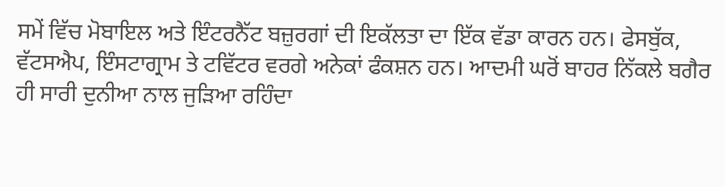ਸਮੇਂ ਵਿੱਚ ਮੋਬਾਇਲ ਅਤੇ ਇੰਟਰਨੈੱਟ ਬਜ਼ੁਰਗਾਂ ਦੀ ਇਕੱਲਤਾ ਦਾ ਇੱਕ ਵੱਡਾ ਕਾਰਨ ਹਨ। ਫੇਸਬੁੱਕ, ਵੱਟਸਐਪ, ਇੰਸਟਾਗ੍ਰਾਮ ਤੇ ਟਵਿੱਟਰ ਵਰਗੇ ਅਨੇਕਾਂ ਫੰਕਸ਼ਨ ਹਨ। ਆਦਮੀ ਘਰੋਂ ਬਾਹਰ ਨਿੱਕਲੇ ਬਗੈਰ ਹੀ ਸਾਰੀ ਦੁਨੀਆ ਨਾਲ ਜੁੜਿਆ ਰਹਿੰਦਾ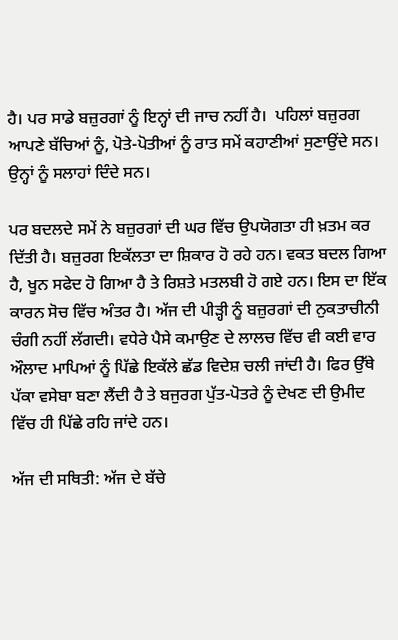ਹੈ। ਪਰ ਸਾਡੇ ਬਜ਼ੁਰਗਾਂ ਨੂੰ ਇਨ੍ਹਾਂ ਦੀ ਜਾਚ ਨਹੀਂ ਹੈ।  ਪਹਿਲਾਂ ਬਜ਼ੁਰਗ ਆਪਣੇ ਬੱਚਿਆਂ ਨੂੰ, ਪੋਤੇ-ਪੋਤੀਆਂ ਨੂੰ ਰਾਤ ਸਮੇਂ ਕਹਾਣੀਆਂ ਸੁਣਾਉਂਦੇ ਸਨ। ਉਨ੍ਹਾਂ ਨੂੰ ਸਲਾਹਾਂ ਦਿੰਦੇ ਸਨ।

ਪਰ ਬਦਲਦੇ ਸਮੇਂ ਨੇ ਬਜ਼ੁਰਗਾਂ ਦੀ ਘਰ ਵਿੱਚ ਉਪਯੋਗਤਾ ਹੀ ਖ਼ਤਮ ਕਰ ਦਿੱਤੀ ਹੈ। ਬਜ਼ੁਰਗ ਇਕੱਲਤਾ ਦਾ ਸ਼ਿਕਾਰ ਹੋ ਰਹੇ ਹਨ। ਵਕਤ ਬਦਲ ਗਿਆ ਹੈ, ਖੂਨ ਸਫੇਦ ਹੋ ਗਿਆ ਹੈ ਤੇ ਰਿਸ਼ਤੇ ਮਤਲਬੀ ਹੋ ਗਏ ਹਨ। ਇਸ ਦਾ ਇੱਕ ਕਾਰਨ ਸੋਚ ਵਿੱਚ ਅੰਤਰ ਹੈ। ਅੱਜ ਦੀ ਪੀੜ੍ਹੀ ਨੂੰ ਬਜ਼ੁਰਗਾਂ ਦੀ ਨੁਕਤਾਚੀਨੀ ਚੰਗੀ ਨਹੀਂ ਲੱਗਦੀ। ਵਧੇਰੇ ਪੈਸੇ ਕਮਾਉਣ ਦੇ ਲਾਲਚ ਵਿੱਚ ਵੀ ਕਈ ਵਾਰ ਔਲਾਦ ਮਾਪਿਆਂ ਨੂੰ ਪਿੱਛੇ ਇਕੱਲੇ ਛੱਡ ਵਿਦੇਸ਼ ਚਲੀ ਜਾਂਦੀ ਹੈ। ਫਿਰ ਉੱਥੇ ਪੱਕਾ ਵਸੇਬਾ ਬਣਾ ਲੈਂਦੀ ਹੈ ਤੇ ਬਜੁਰਗ ਪੁੱਤ-ਪੋਤਰੇ ਨੂੰ ਦੇਖਣ ਦੀ ਉਮੀਦ ਵਿੱਚ ਹੀ ਪਿੱਛੇ ਰਹਿ ਜਾਂਦੇ ਹਨ।

ਅੱਜ ਦੀ ਸਥਿਤੀ: ਅੱਜ ਦੇ ਬੱਚੇ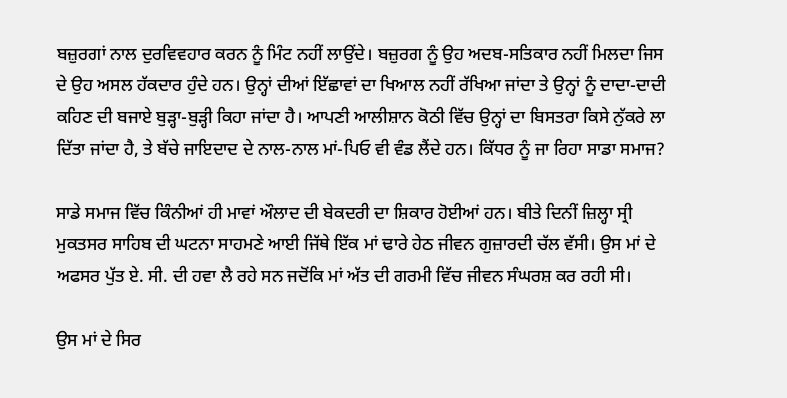ਬਜ਼ੁਰਗਾਂ ਨਾਲ ਦੁਰਵਿਵਹਾਰ ਕਰਨ ਨੂੰ ਮਿੰਟ ਨਹੀਂ ਲਾਉਂਦੇ। ਬਜ਼ੁਰਗ ਨੂੰ ਉਹ ਅਦਬ-ਸਤਿਕਾਰ ਨਹੀਂ ਮਿਲਦਾ ਜਿਸ ਦੇ ਉਹ ਅਸਲ ਹੱਕਦਾਰ ਹੁੰਦੇ ਹਨ। ਉਨ੍ਹਾਂ ਦੀਆਂ ਇੱਛਾਵਾਂ ਦਾ ਖਿਆਲ ਨਹੀਂ ਰੱਖਿਆ ਜਾਂਦਾ ਤੇ ਉਨ੍ਹਾਂ ਨੂੰ ਦਾਦਾ-ਦਾਦੀ ਕਹਿਣ ਦੀ ਬਜਾਏ ਬੁੜ੍ਹਾ-ਬੁੜ੍ਹੀ ਕਿਹਾ ਜਾਂਦਾ ਹੈ। ਆਪਣੀ ਆਲੀਸ਼ਾਨ ਕੋਠੀ ਵਿੱਚ ਉਨ੍ਹਾਂ ਦਾ ਬਿਸਤਰਾ ਕਿਸੇ ਨੁੱਕਰੇ ਲਾ ਦਿੱਤਾ ਜਾਂਦਾ ਹੈ, ਤੇ ਬੱਚੇ ਜਾਇਦਾਦ ਦੇ ਨਾਲ-ਨਾਲ ਮਾਂ-ਪਿਓ ਵੀ ਵੰਡ ਲੈਂਦੇ ਹਨ। ਕਿੱਧਰ ਨੂੰ ਜਾ ਰਿਹਾ ਸਾਡਾ ਸਮਾਜ?

ਸਾਡੇ ਸਮਾਜ ਵਿੱਚ ਕਿੰਨੀਆਂ ਹੀ ਮਾਵਾਂ ਔਲਾਦ ਦੀ ਬੇਕਦਰੀ ਦਾ ਸ਼ਿਕਾਰ ਹੋਈਆਂ ਹਨ। ਬੀਤੇ ਦਿਨੀਂ ਜ਼ਿਲ੍ਹਾ ਸ੍ਰੀ ਮੁਕਤਸਰ ਸਾਹਿਬ ਦੀ ਘਟਨਾ ਸਾਹਮਣੇ ਆਈ ਜਿੱਥੇ ਇੱਕ ਮਾਂ ਢਾਰੇ ਹੇਠ ਜੀਵਨ ਗੁਜ਼ਾਰਦੀ ਚੱਲ ਵੱਸੀ। ਉਸ ਮਾਂ ਦੇ ਅਫਸਰ ਪੁੱਤ ਏ. ਸੀ. ਦੀ ਹਵਾ ਲੈ ਰਹੇ ਸਨ ਜਦੋਂਕਿ ਮਾਂ ਅੱਤ ਦੀ ਗਰਮੀ ਵਿੱਚ ਜੀਵਨ ਸੰਘਰਸ਼ ਕਰ ਰਹੀ ਸੀ।

ਉਸ ਮਾਂ ਦੇ ਸਿਰ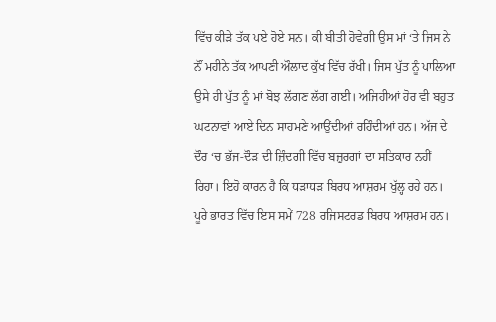ਵਿੱਚ ਕੀੜੇ ਤੱਕ ਪਏ ਹੋਏ ਸਨ। ਕੀ ਬੀਤੀ ਹੋਵੇਗੀ ਉਸ ਮਾਂ ‘ਤੇ ਜਿਸ ਨੇ ਨੌਂ ਮਹੀਨੇ ਤੱਕ ਆਪਣੀ ਔਲਾਦ ਕੁੱਖ ਵਿੱਚ ਰੱਖੀ। ਜਿਸ ਪੁੱਤ ਨੂੰ ਪਾਲਿਆ ਉਸੇ ਹੀ ਪੁੱਤ ਨੂੰ ਮਾਂ ਬੋਝ ਲੱਗਣ ਲੱਗ ਗਈ। ਅਜਿਹੀਆਂ ਹੋਰ ਵੀ ਬਹੁਤ ਘਟਨਾਵਾਂ ਆਏ ਦਿਨ ਸਾਹਮਣੇ ਆਉਂਦੀਆਂ ਰਹਿੰਦੀਆਂ ਹਨ। ਅੱਜ ਦੇ ਦੌਰ ‘ਚ ਭੱਜ-ਦੌੜ ਦੀ ਜ਼ਿੰਦਗੀ ਵਿੱਚ ਬਜ਼ੁਰਗਾਂ ਦਾ ਸਤਿਕਾਰ ਨਹੀਂ ਰਿਹਾ। ਇਹੋ ਕਾਰਨ ਹੈ ਕਿ ਧੜਾਧੜ ਬਿਰਧ ਆਸ਼ਰਮ ਖੁੱਲ੍ਹ ਰਹੇ ਹਨ। ਪੂਰੇ ਭਾਰਤ ਵਿੱਚ ਇਸ ਸਮੇਂ 728 ਰਜਿਸਟਰਡ ਬਿਰਧ ਆਸ਼ਰਮ ਹਨ।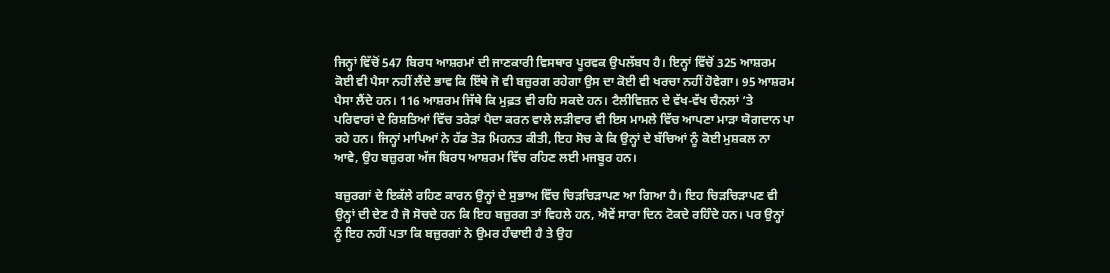ਜਿਨ੍ਹਾਂ ਵਿੱਚੋਂ 547 ਬਿਰਧ ਆਸ਼ਰਮਾਂ ਦੀ ਜਾਣਕਾਰੀ ਵਿਸਥਾਰ ਪੂਰਵਕ ਉਪਲੱਬਧ ਹੈ। ਇਨ੍ਹਾਂ ਵਿੱਚੋਂ 325 ਆਸ਼ਰਮ ਕੋਈ ਵੀ ਪੈਸਾ ਨਹੀਂ ਲੈਂਦੇ ਭਾਵ ਕਿ ਇੱਥੇ ਜੋ ਵੀ ਬਜ਼ੁਰਗ ਰਹੇਗਾ ਉਸ ਦਾ ਕੋਈ ਵੀ ਖਰਚਾ ਨਹੀਂ ਹੋਵੇਗਾ। 95 ਆਸ਼ਰਮ ਪੈਸਾ ਲੈਂਦੇ ਹਨ। 116 ਆਸ਼ਰਮ ਜਿੱਥੇ ਕਿ ਮੁਫ਼ਤ ਵੀ ਰਹਿ ਸਕਦੇ ਹਨ। ਟੈਲੀਵਿਜ਼ਨ ਦੇ ਵੱਖ-ਵੱਖ ਚੈਨਲਾਂ ‘ਤੇ ਪਰਿਵਾਰਾਂ ਦੇ ਰਿਸ਼ਤਿਆਂ ਵਿੱਚ ਤਰੇੜਾਂ ਪੈਦਾ ਕਰਨ ਵਾਲੇ ਲੜੀਵਾਰ ਵੀ ਇਸ ਮਾਮਲੇ ਵਿੱਚ ਆਪਣਾ ਮਾੜਾ ਯੋਗਦਾਨ ਪਾ ਰਹੇ ਹਨ। ਜਿਨ੍ਹਾਂ ਮਾਪਿਆਂ ਨੇ ਹੱਡ ਤੋੜ ਮਿਹਨਤ ਕੀਤੀ, ਇਹ ਸੋਚ ਕੇ ਕਿ ਉਨ੍ਹਾਂ ਦੇ ਬੱਚਿਆਂ ਨੂੰ ਕੋਈ ਮੁਸ਼ਕਲ ਨਾ ਆਵੇ, ਉਹ ਬਜ਼ੁਰਗ ਅੱਜ ਬਿਰਧ ਆਸ਼ਰਮ ਵਿੱਚ ਰਹਿਣ ਲਈ ਮਜਬੂਰ ਹਨ।

ਬਜ਼ੁਰਗਾਂ ਦੇ ਇਕੱਲੇ ਰਹਿਣ ਕਾਰਨ ਉਨ੍ਹਾਂ ਦੇ ਸੁਭਾਅ ਵਿੱਚ ਚਿੜਚਿੜਾਪਣ ਆ ਗਿਆ ਹੈ। ਇਹ ਚਿੜਚਿੜਾਪਣ ਵੀ ਉਨ੍ਹਾਂ ਦੀ ਦੇਣ ਹੈ ਜੋ ਸੋਚਦੇ ਹਨ ਕਿ ਇਹ ਬਜ਼ੁਰਗ ਤਾਂ ਵਿਹਲੇ ਹਨ, ਐਵੇਂ ਸਾਰਾ ਦਿਨ ਟੋਕਦੇ ਰਹਿੰਦੇ ਹਨ। ਪਰ ਉਨ੍ਹਾਂ ਨੂੰ ਇਹ ਨਹੀਂ ਪਤਾ ਕਿ ਬਜ਼ੁਰਗਾਂ ਨੇ ਉਮਰ ਹੰਢਾਈ ਹੈ ਤੇ ਉਹ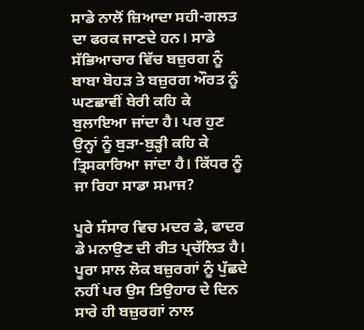ਸਾਡੇ ਨਾਲੋਂ ਜ਼ਿਆਦਾ ਸਹੀ-ਗਲਤ ਦਾ ਫਰਕ ਜਾਣਦੇ ਹਨ। ਸਾਡੇ ਸੱਭਿਆਚਾਰ ਵਿੱਚ ਬਜ਼ੁਰਗ ਨੂੰ ਬਾਬਾ ਬੋਹੜ ਤੇ ਬਜ਼ੁਰਗ ਔਰਤ ਨੂੰ ਘਣਛਾਵੀਂ ਬੇਰੀ ਕਹਿ ਕੇ ਬੁਲਾਇਆ ਜਾਂਦਾ ਹੈ। ਪਰ ਹੁਣ ਉਨ੍ਹਾਂ ਨੂੰ ਬੁੜਾ-ਬੁੜ੍ਹੀ ਕਹਿ ਕੇ ਤ੍ਰਿਸਕਾਰਿਆ ਜਾਂਦਾ ਹੈ। ਕਿੱਧਰ ਨੂੰ ਜਾ ਰਿਹਾ ਸਾਡਾ ਸਮਾਜ?

ਪੂਰੇ ਸੰਸਾਰ ਵਿਚ ਮਦਰ ਡੇ, ਫਾਦਰ ਡੇ ਮਨਾਉਣ ਦੀ ਰੀਤ ਪ੍ਰਚੱਲਿਤ ਹੈ। ਪੂਰਾ ਸਾਲ ਲੋਕ ਬਜ਼ੁਰਗਾਂ ਨੂੰ ਪੁੱਛਦੇ ਨਹੀਂ ਪਰ ਉਸ ਤਿਉਹਾਰ ਦੇ ਦਿਨ ਸਾਰੇ ਹੀ ਬਜ਼ੁਰਗਾਂ ਨਾਲ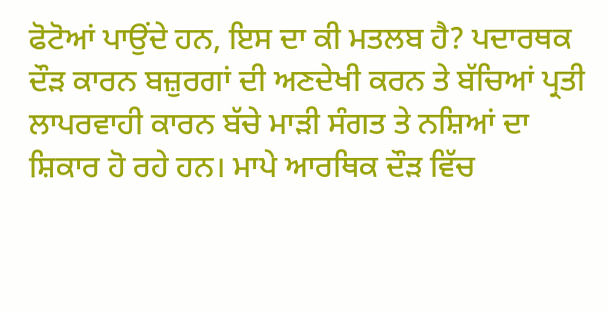ਫੋਟੋਆਂ ਪਾਉਂਦੇ ਹਨ, ਇਸ ਦਾ ਕੀ ਮਤਲਬ ਹੈ? ਪਦਾਰਥਕ ਦੌੜ ਕਾਰਨ ਬਜ਼ੁਰਗਾਂ ਦੀ ਅਣਦੇਖੀ ਕਰਨ ਤੇ ਬੱਚਿਆਂ ਪ੍ਰਤੀ ਲਾਪਰਵਾਹੀ ਕਾਰਨ ਬੱਚੇ ਮਾੜੀ ਸੰਗਤ ਤੇ ਨਸ਼ਿਆਂ ਦਾ ਸ਼ਿਕਾਰ ਹੋ ਰਹੇ ਹਨ। ਮਾਪੇ ਆਰਥਿਕ ਦੌੜ ਵਿੱਚ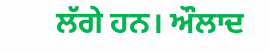ਲੱਗੇ ਹਨ। ਔਲਾਦ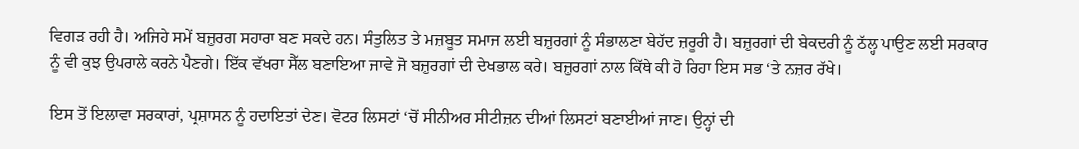ਵਿਗੜ ਰਹੀ ਹੈ। ਅਜਿਹੇ ਸਮੇਂ ਬਜ਼ੁਰਗ ਸਹਾਰਾ ਬਣ ਸਕਦੇ ਹਨ। ਸੰਤੁਲਿਤ ਤੇ ਮਜ਼ਬੂਤ ਸਮਾਜ ਲਈ ਬਜ਼ੁਰਗਾਂ ਨੂੰ ਸੰਭਾਲਣਾ ਬੇਹੱਦ ਜ਼ਰੂਰੀ ਹੈ। ਬਜ਼ੁਰਗਾਂ ਦੀ ਬੇਕਦਰੀ ਨੂੰ ਠੱਲ੍ਹ ਪਾਉਣ ਲਈ ਸਰਕਾਰ ਨੂੰ ਵੀ ਕੁਝ ਉਪਰਾਲੇ ਕਰਨੇ ਪੈਣਗੇ। ਇੱਕ ਵੱਖਰਾ ਸੈੱਲ ਬਣਾਇਆ ਜਾਵੇ ਜੋ ਬਜ਼ੁਰਗਾਂ ਦੀ ਦੇਖਭਾਲ ਕਰੇ। ਬਜ਼ੁਰਗਾਂ ਨਾਲ ਕਿੱਥੇ ਕੀ ਹੋ ਰਿਹਾ ਇਸ ਸਭ ‘ਤੇ ਨਜ਼ਰ ਰੱਖੇ।

ਇਸ ਤੋਂ ਇਲਾਵਾ ਸਰਕਾਰਾਂ, ਪ੍ਰਸ਼ਾਸਨ ਨੂੰ ਹਦਾਇਤਾਂ ਦੇਣ। ਵੋਟਰ ਲਿਸਟਾਂ ‘ਚੋਂ ਸੀਨੀਅਰ ਸੀਟੀਜ਼ਨ ਦੀਆਂ ਲਿਸਟਾਂ ਬਣਾਈਆਂ ਜਾਣ। ਉਨ੍ਹਾਂ ਦੀ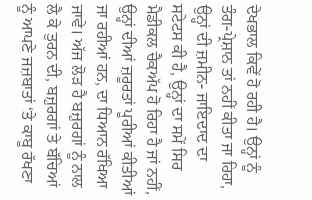ਦੇਖਭਾਲ ਕਿਵੇਂ ਹੋ ਰਹੀ ਹੈ। ਉਨ੍ਹਾਂ ਨੂੰ ਤੰਗ-ਪ੍ਰੇਸ਼ਾਨ ਤਾਂ ਨਹੀਂ ਕੀਤਾ ਜਾ ਰਿਹਾ, ਉਨ੍ਹਾਂ ਦੀ ਜ਼ਮੀਨ- ਜਾਇਦਾਦ ਦਾ ਸਟੇਟਸ ਕੀ ਹੈ, ਉਨ੍ਹਾਂ ਦਾ ਸਮੇਂ ਸਿਰ ਮੈਡੀਕਲ ਚੈਕਅੱਪ ਹੋ ਰਿਹਾ ਹੈ ਜਾਂ ਨਹੀਂ, ਉਨ੍ਹਾਂ ਦੀਆਂ ਜ਼ਰੂਰਤਾਂ ਪੂਰੀਆਂ ਕੀਤੀਆਂ ਜਾ ਰਹੀਆਂ ਹਨ, ਦਾ ਧਿਆਨ ਰੱਖਿਆ ਜਾਵੇ। ਅੱਜ ਲੋੜ ਹੈ ਬਜ਼ੁਰਗਾਂ ਨੂੰ ਨਾਲ ਲੈ ਕੇ ਤੁਰਨ ਦੀ, ਬਜ਼ੁਰਗਾਂ ਤੇ ਬੱਚਿਆਂ ਨੂੰ ਆਪਣੇ ਜਜ਼ਬਾਤਾਂ ‘ਤੇ ਕਾਬੂ ਰੱਖਣਾ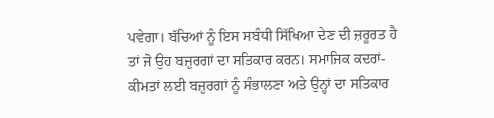ਪਵੇਗਾ। ਬੱਚਿਆਂ ਨੂੰ ਇਸ ਸਬੰਧੀ ਸਿੱਖਿਆ ਦੇਣ ਦੀ ਜ਼ਰੂਰਤ ਹੈ ਤਾਂ ਜੋ ਉਹ ਬਜ਼ੁਰਗਾਂ ਦਾ ਸਤਿਕਾਰ ਕਰਨ। ਸਮਾਜਿਕ ਕਦਰਾਂ-ਕੀਮਤਾਂ ਲਈ ਬਜ਼ੁਰਗਾਂ ਨੂੰ ਸੰਭਾਲਣਾ ਅਤੇ ਉਨ੍ਹਾਂ ਦਾ ਸਤਿਕਾਰ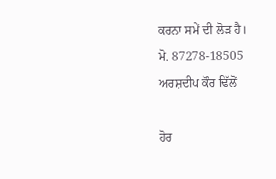ਕਰਨਾ ਸਮੇਂ ਦੀ ਲੋੜ ਹੈ।
ਮੋ. 87278-18505
ਅਰਸ਼ਦੀਪ ਕੌਰ ਢਿੱਲੋਂ

ਹੋਰ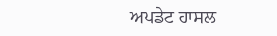ਅਪਡੇਟ ਹਾਸਲ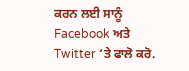ਕਰਨ ਲਈ ਸਾਨੂੰ Facebook ਅਤੇ Twitter ‘ਤੇ ਫਾਲੋ ਕਰੋ.